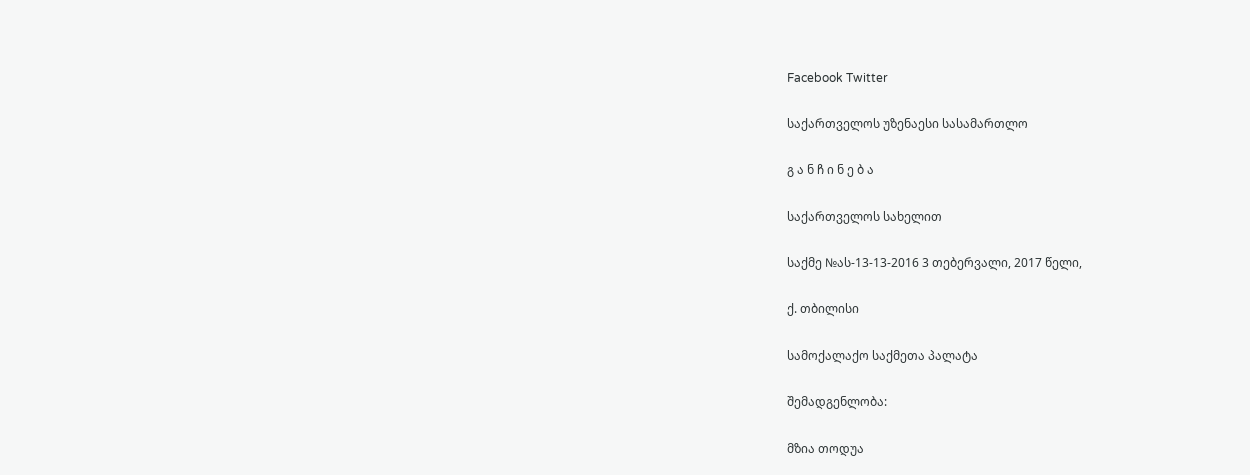Facebook Twitter

საქართველოს უზენაესი სასამართლო

გ ა ნ ჩ ი ნ ე ბ ა

საქართველოს სახელით

საქმე №ას-13-13-2016 3 თებერვალი, 2017 წელი,

ქ. თბილისი

სამოქალაქო საქმეთა პალატა

შემადგენლობა:

მზია თოდუა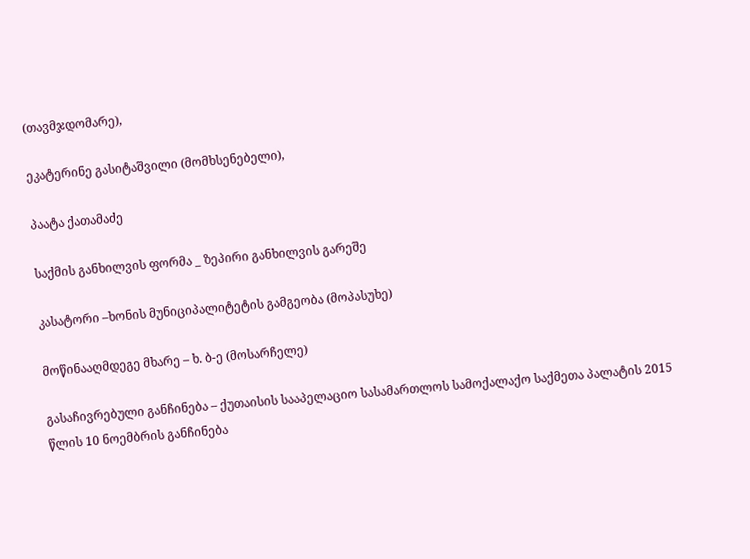(თავმჯდომარე),

ეკატერინე გასიტაშვილი (მომხსენებელი),

პაატა ქათამაძე

საქმის განხილვის ფორმა _ ზეპირი განხილვის გარეშე

კასატორი –ხონის მუნიციპალიტეტის გამგეობა (მოპასუხე)

მოწინააღმდეგე მხარე – ხ. ბ-ე (მოსარჩელე)

გასაჩივრებული განჩინება – ქუთაისის სააპელაციო სასამართლოს სამოქალაქო საქმეთა პალატის 2015 წლის 10 ნოემბრის განჩინება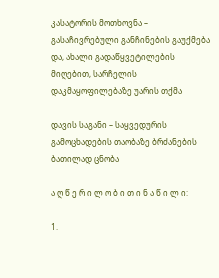კასატორის მოთხოვნა – გასაჩივრებული განჩინების გაუქმება და, ახალი გადაწყვეტილების მიღებით, სარჩელის დაკმაყოფილებაზე უარის თქმა

დავის საგანი – საყვედურის გამოცხადების თაობაზე ბრძანების ბათილად ცნობა

ა ღ წ ე რ ი ლ ო ბ ი თ ი ნ ა წ ი ლ ი:

1.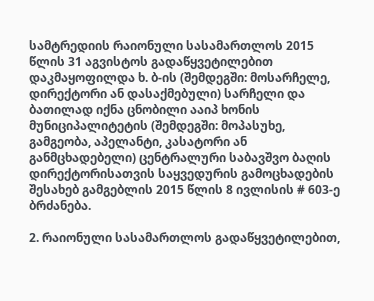სამტრედიის რაიონული სასამართლოს 2015 წლის 31 აგვისტოს გადაწყვეტილებით დაკმაყოფილდა ხ. ბ-ის (შემდეგში: მოსარჩელე, დირექტორი ან დასაქმებული) სარჩელი და ბათილად იქნა ცნობილი ააიპ ხონის მუნიციპალიტეტის (შემდეგში: მოპასუხე, გამგეობა, აპელანტი, კასატორი ან განმცხადებელი) ცენტრალური საბავშვო ბაღის დირექტორისათვის საყვედურის გამოცხადების შესახებ გამგებლის 2015 წლის 8 ივლისის # 603-ე ბრძანება.

2. რაიონული სასამართლოს გადაწყვეტილებით,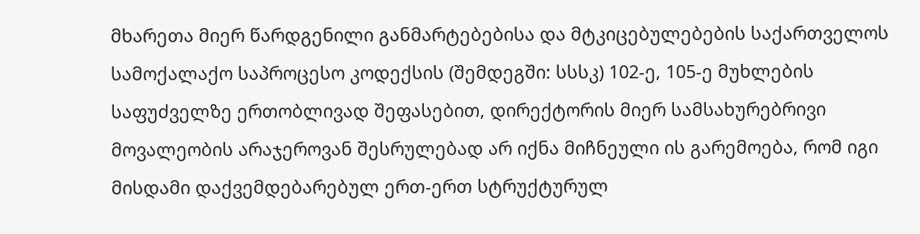მხარეთა მიერ წარდგენილი განმარტებებისა და მტკიცებულებების საქართველოს სამოქალაქო საპროცესო კოდექსის (შემდეგში: სსსკ) 102-ე, 105-ე მუხლების საფუძველზე ერთობლივად შეფასებით, დირექტორის მიერ სამსახურებრივი მოვალეობის არაჯეროვან შესრულებად არ იქნა მიჩნეული ის გარემოება, რომ იგი მისდამი დაქვემდებარებულ ერთ-ერთ სტრუქტურულ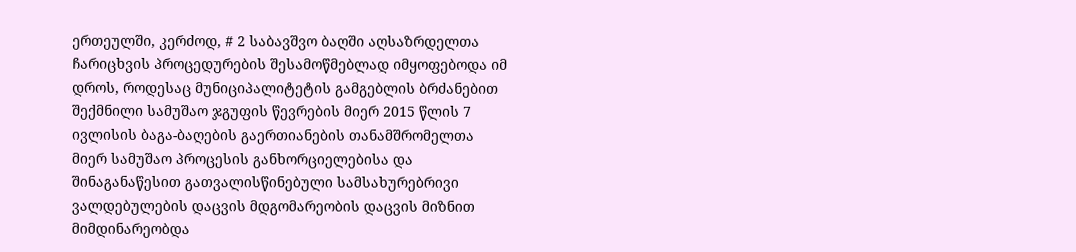ერთეულში, კერძოდ, # 2 საბავშვო ბაღში აღსაზრდელთა ჩარიცხვის პროცედურების შესამოწმებლად იმყოფებოდა იმ დროს, როდესაც მუნიციპალიტეტის გამგებლის ბრძანებით შექმნილი სამუშაო ჯგუფის წევრების მიერ 2015 წლის 7 ივლისის ბაგა-ბაღების გაერთიანების თანამშრომელთა მიერ სამუშაო პროცესის განხორციელებისა და შინაგანაწესით გათვალისწინებული სამსახურებრივი ვალდებულების დაცვის მდგომარეობის დაცვის მიზნით მიმდინარეობდა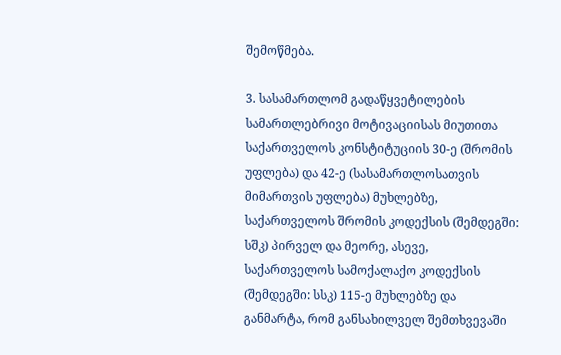შემოწმება.

3. სასამართლომ გადაწყვეტილების სამართლებრივი მოტივაციისას მიუთითა საქართველოს კონსტიტუციის 30-ე (შრომის უფლება) და 42-ე (სასამართლოსათვის მიმართვის უფლება) მუხლებზე, საქართველოს შრომის კოდექსის (შემდეგში: სშკ) პირველ და მეორე, ასევე, საქართველოს სამოქალაქო კოდექსის (შემდეგში: სსკ) 115-ე მუხლებზე და განმარტა, რომ განსახილველ შემთხვევაში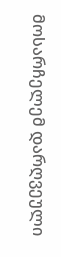მოსარჩელემ დარღვეული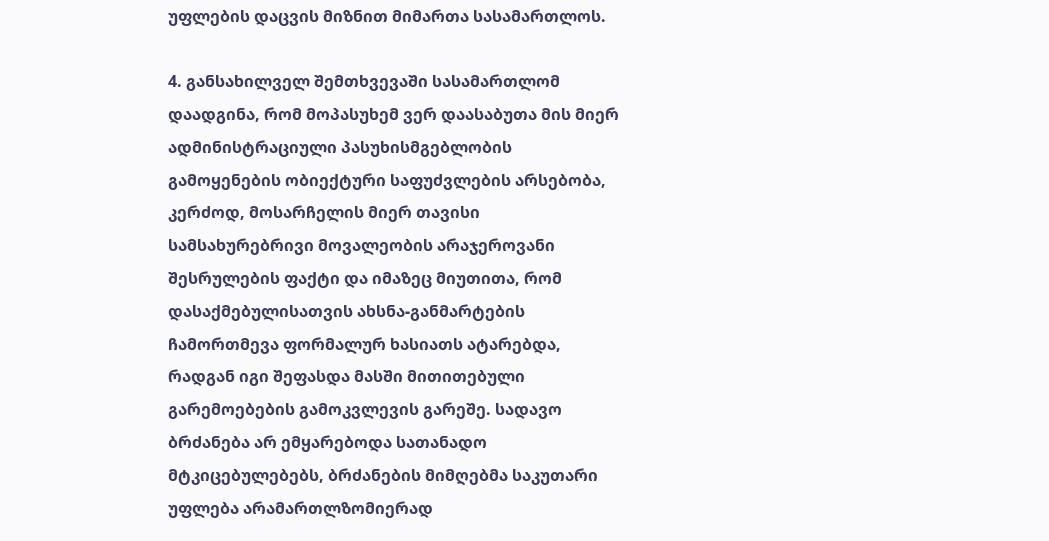უფლების დაცვის მიზნით მიმართა სასამართლოს.

4. განსახილველ შემთხვევაში სასამართლომ დაადგინა, რომ მოპასუხემ ვერ დაასაბუთა მის მიერ ადმინისტრაციული პასუხისმგებლობის გამოყენების ობიექტური საფუძვლების არსებობა, კერძოდ, მოსარჩელის მიერ თავისი სამსახურებრივი მოვალეობის არაჯეროვანი შესრულების ფაქტი და იმაზეც მიუთითა, რომ დასაქმებულისათვის ახსნა-განმარტების ჩამორთმევა ფორმალურ ხასიათს ატარებდა, რადგან იგი შეფასდა მასში მითითებული გარემოებების გამოკვლევის გარეშე. სადავო ბრძანება არ ემყარებოდა სათანადო მტკიცებულებებს, ბრძანების მიმღებმა საკუთარი უფლება არამართლზომიერად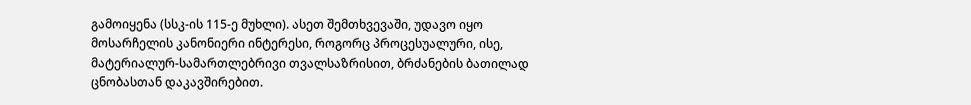გამოიყენა (სსკ-ის 115-ე მუხლი). ასეთ შემთხვევაში, უდავო იყო მოსარჩელის კანონიერი ინტერესი, როგორც პროცესუალური, ისე, მატერიალურ-სამართლებრივი თვალსაზრისით, ბრძანების ბათილად ცნობასთან დაკავშირებით.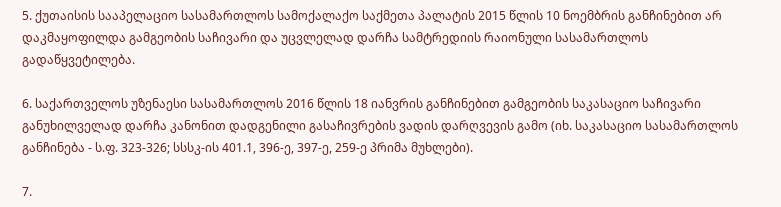5. ქუთაისის სააპელაციო სასამართლოს სამოქალაქო საქმეთა პალატის 2015 წლის 10 ნოემბრის განჩინებით არ დაკმაყოფილდა გამგეობის საჩივარი და უცვლელად დარჩა სამტრედიის რაიონული სასამართლოს გადაწყვეტილება.

6. საქართველოს უზენაესი სასამართლოს 2016 წლის 18 იანვრის განჩინებით გამგეობის საკასაციო საჩივარი განუხილველად დარჩა კანონით დადგენილი გასაჩივრების ვადის დარღვევის გამო (იხ. საკასაციო სასამართლოს განჩინება - ს.ფ. 323-326; სსსკ-ის 401.1, 396-ე, 397-ე, 259-ე პრიმა მუხლები).

7.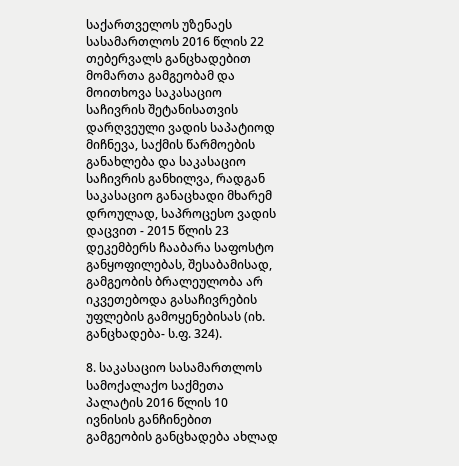საქართველოს უზენაეს სასამართლოს 2016 წლის 22 თებერვალს განცხადებით მომართა გამგეობამ და მოითხოვა საკასაციო საჩივრის შეტანისათვის დარღვეული ვადის საპატიოდ მიჩნევა, საქმის წარმოების განახლება და საკასაციო საჩივრის განხილვა, რადგან საკასაციო განაცხადი მხარემ დროულად, საპროცესო ვადის დაცვით - 2015 წლის 23 დეკემბერს ჩააბარა საფოსტო განყოფილებას, შესაბამისად, გამგეობის ბრალეულობა არ იკვეთებოდა გასაჩივრების უფლების გამოყენებისას (იხ. განცხადება- ს.ფ. 324).

8. საკასაციო სასამართლოს სამოქალაქო საქმეთა პალატის 2016 წლის 10 ივნისის განჩინებით გამგეობის განცხადება ახლად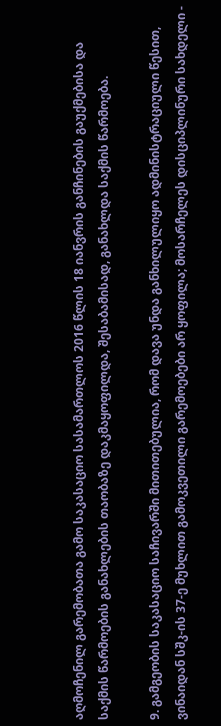აღმოჩენილ გარემობათა გამო საკასაციო სასამართლოს 2016 წლის 18 იანვრის განჩინების გაუქმებისა და საქმის წარმოების განახლების თაობაზე დაკმაყოფილდა, შესაბამისად, განახლდა საქმის წარმოება.

9. გამგეობის საკასაციო საჩივარში მითითებულია, რომ დავა უნდა განხილულიყო ადმინისტრაციული წესით, ვინაიდან სშკ-ის 37-ე მუხლით გამოკვეთილი გარემოებები არ ყოფილა; მოსარჩელეს დისციპლინური სახდელი -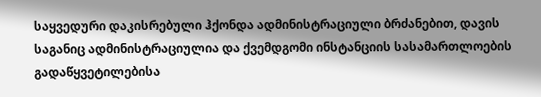საყვედური დაკისრებული ჰქონდა ადმინისტრაციული ბრძანებით, დავის საგანიც ადმინისტრაციულია და ქვემდგომი ინსტანციის სასამართლოების გადაწყვეტილებისა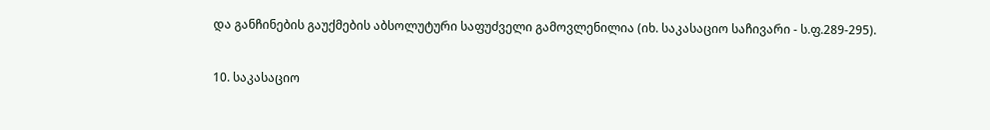და განჩინების გაუქმების აბსოლუტური საფუძველი გამოვლენილია (იხ. საკასაციო საჩივარი - ს.ფ.289-295).

10. საკასაციო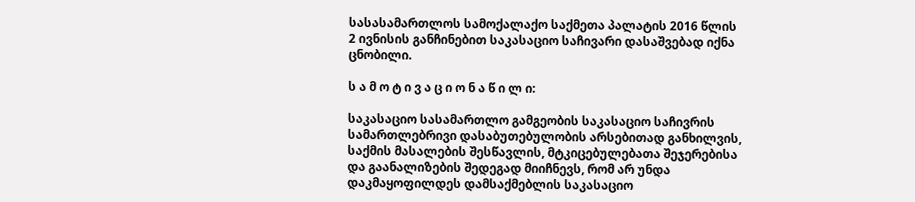სასასამართლოს სამოქალაქო საქმეთა პალატის 2016 წლის 2 ივნისის განჩინებით საკასაციო საჩივარი დასაშვებად იქნა ცნობილი.

ს ა მ ო ტ ი ვ ა ც ი ო ნ ა წ ი ლ ი:

საკასაციო სასამართლო გამგეობის საკასაციო საჩივრის სამართლებრივი დასაბუთებულობის არსებითად განხილვის, საქმის მასალების შესწავლის, მტკიცებულებათა შეჯერებისა და გაანალიზების შედეგად მიიჩნევს, რომ არ უნდა დაკმაყოფილდეს დამსაქმებლის საკასაციო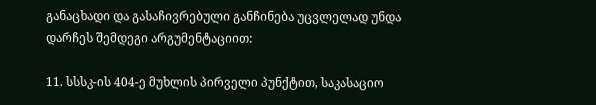განაცხადი და გასაჩივრებული განჩინება უცვლელად უნდა დარჩეს შემდეგი არგუმენტაციით:

11. სსსკ-ის 404-ე მუხლის პირველი პუნქტით, საკასაციო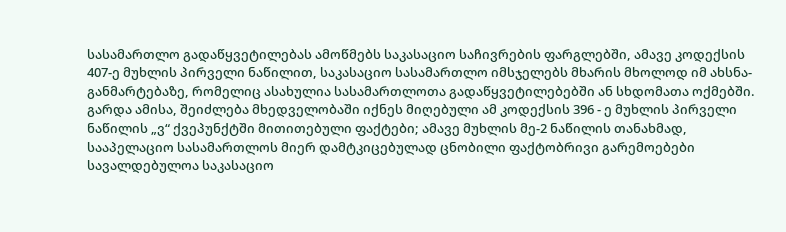სასამართლო გადაწყვეტილებას ამოწმებს საკასაციო საჩივრების ფარგლებში, ამავე კოდექსის 407-ე მუხლის პირველი ნაწილით, საკასაციო სასამართლო იმსჯელებს მხარის მხოლოდ იმ ახსნა-განმარტებაზე, რომელიც ასახულია სასამართლოთა გადაწყვეტილებებში ან სხდომათა ოქმებში. გარდა ამისა, შეიძლება მხედველობაში იქნეს მიღებული ამ კოდექსის 396 - ე მუხლის პირველი ნაწილის „ვ“ ქვეპუნქტში მითითებული ფაქტები; ამავე მუხლის მე-2 ნაწილის თანახმად, სააპელაციო სასამართლოს მიერ დამტკიცებულად ცნობილი ფაქტობრივი გარემოებები სავალდებულოა საკასაციო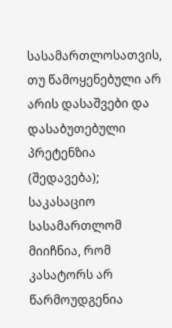სასამართლოსათვის, თუ წამოყენებული არ არის დასაშვები და დასაბუთებული პრეტენზია (შედავება); საკასაციო სასამართლომ მიიჩნია, რომ კასატორს არ წარმოუდგენია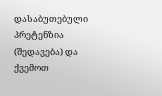დასაბუთებული პრეტენზია (შედავება) და ქვემოთ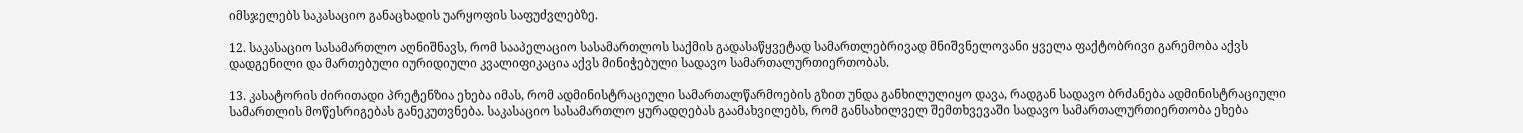იმსჯელებს საკასაციო განაცხადის უარყოფის საფუძვლებზე.

12. საკასაციო სასამართლო აღნიშნავს, რომ სააპელაციო სასამართლოს საქმის გადასაწყვეტად სამართლებრივად მნიშვნელოვანი ყველა ფაქტობრივი გარემობა აქვს დადგენილი და მართებული იურიდიული კვალიფიკაცია აქვს მინიჭებული სადავო სამართალურთიერთობას.

13. კასატორის ძირითადი პრეტენზია ეხება იმას, რომ ადმინისტრაციული სამართალწარმოების გზით უნდა განხილულიყო დავა, რადგან სადავო ბრძანება ადმინისტრაციული სამართლის მოწესრიგებას განეკუთვნება. საკასაციო სასამართლო ყურადღებას გაამახვილებს, რომ განსახილველ შემთხვევაში სადავო სამართალურთიერთობა ეხება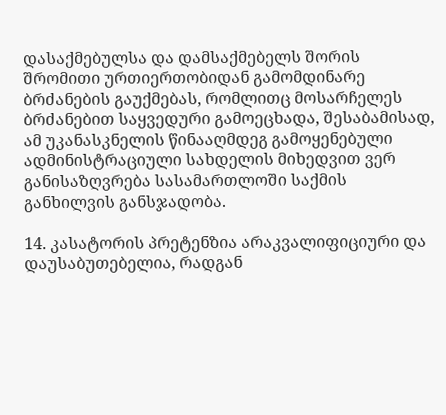დასაქმებულსა და დამსაქმებელს შორის შრომითი ურთიერთობიდან გამომდინარე ბრძანების გაუქმებას, რომლითც მოსარჩელეს ბრძანებით საყვედური გამოეცხადა, შესაბამისად, ამ უკანასკნელის წინააღმდეგ გამოყენებული ადმინისტრაციული სახდელის მიხედვით ვერ განისაზღვრება სასამართლოში საქმის განხილვის განსჯადობა.

14. კასატორის პრეტენზია არაკვალიფიციური და დაუსაბუთებელია, რადგან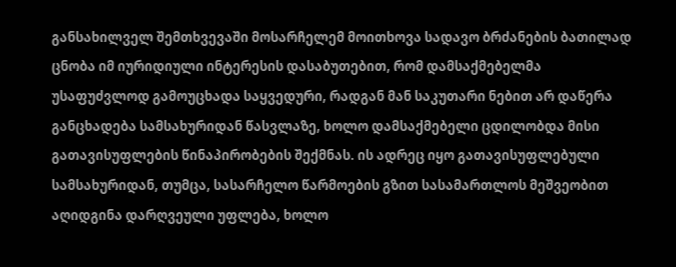განსახილველ შემთხვევაში მოსარჩელემ მოითხოვა სადავო ბრძანების ბათილად ცნობა იმ იურიდიული ინტერესის დასაბუთებით, რომ დამსაქმებელმა უსაფუძვლოდ გამოუცხადა საყვედური, რადგან მან საკუთარი ნებით არ დაწერა განცხადება სამსახურიდან წასვლაზე, ხოლო დამსაქმებელი ცდილობდა მისი გათავისუფლების წინაპირობების შექმნას. ის ადრეც იყო გათავისუფლებული სამსახურიდან, თუმცა, სასარჩელო წარმოების გზით სასამართლოს მეშვეობით აღიდგინა დარღვეული უფლება, ხოლო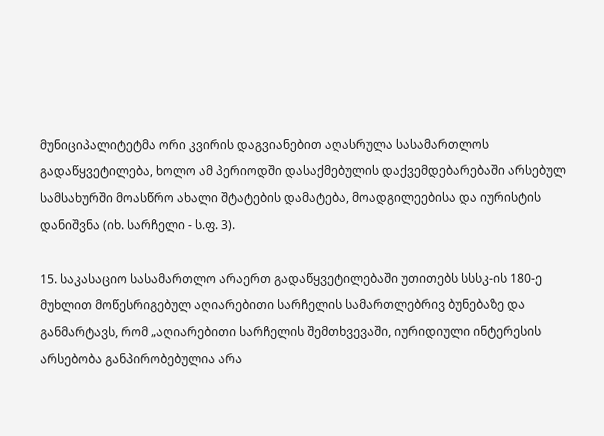მუნიციპალიტეტმა ორი კვირის დაგვიანებით აღასრულა სასამართლოს გადაწყვეტილება, ხოლო ამ პერიოდში დასაქმებულის დაქვემდებარებაში არსებულ სამსახურში მოასწრო ახალი შტატების დამატება, მოადგილეებისა და იურისტის დანიშვნა (იხ. სარჩელი - ს.ფ. 3).

15. საკასაციო სასამართლო არაერთ გადაწყვეტილებაში უთითებს სსსკ-ის 180-ე მუხლით მოწესრიგებულ აღიარებითი სარჩელის სამართლებრივ ბუნებაზე და განმარტავს, რომ „აღიარებითი სარჩელის შემთხვევაში, იურიდიული ინტერესის არსებობა განპირობებულია არა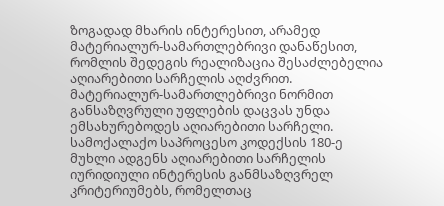ზოგადად მხარის ინტერესით, არამედ მატერიალურ-სამართლებრივი დანაწესით, რომლის შედეგის რეალიზაცია შესაძლებელია აღიარებითი სარჩელის აღძვრით. მატერიალურ-სამართლებრივი ნორმით განსაზღვრული უფლების დაცვას უნდა ემსახურებოდეს აღიარებითი სარჩელი. სამოქალაქო საპროცესო კოდექსის 180-ე მუხლი ადგენს აღიარებითი სარჩელის იურიდიული ინტერესის განმსაზღვრელ კრიტერიუმებს, რომელთაც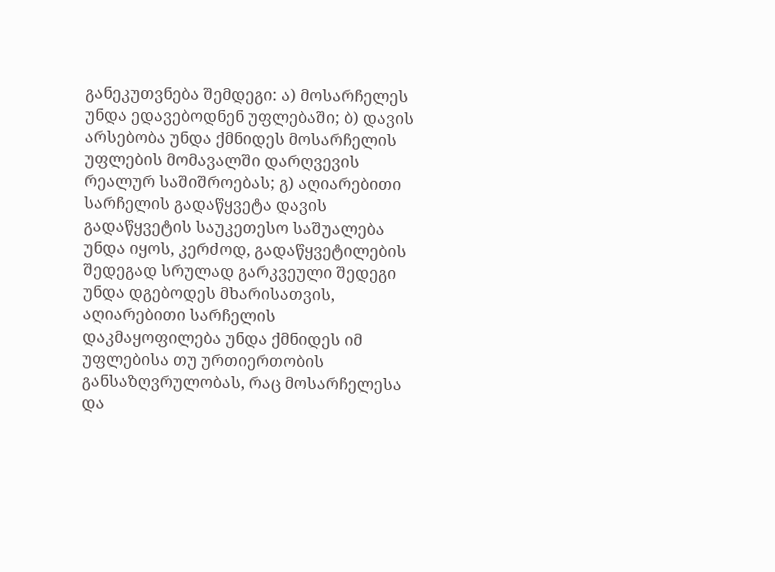განეკუთვნება შემდეგი: ა) მოსარჩელეს უნდა ედავებოდნენ უფლებაში; ბ) დავის არსებობა უნდა ქმნიდეს მოსარჩელის უფლების მომავალში დარღვევის რეალურ საშიშროებას; გ) აღიარებითი სარჩელის გადაწყვეტა დავის გადაწყვეტის საუკეთესო საშუალება უნდა იყოს, კერძოდ, გადაწყვეტილების შედეგად სრულად გარკვეული შედეგი უნდა დგებოდეს მხარისათვის, აღიარებითი სარჩელის დაკმაყოფილება უნდა ქმნიდეს იმ უფლებისა თუ ურთიერთობის განსაზღვრულობას, რაც მოსარჩელესა და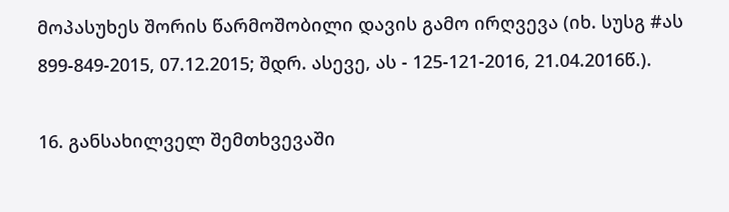მოპასუხეს შორის წარმოშობილი დავის გამო ირღვევა (იხ. სუსგ #ას 899-849-2015, 07.12.2015; შდრ. ასევე, ას - 125-121-2016, 21.04.2016წ.).

16. განსახილველ შემთხვევაში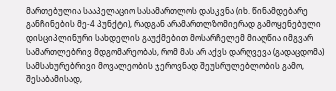მართებულია სააპელაციო სასამართლოს დასკვნა (იხ. წინამდებარე განჩინების მე-4 პუნქტი), რადგან არამართლზომიერად გამოყენებული დისციპლინური სახდელის გაუქმებით მოსარჩელემ მიაღწია იმგვარ სამართლებრივ მდგომარეობას, რომ მას არ აქვს დარღვევა (გადაცდომა) სამსახურებრივი მოვალეობის ჯეროვნად შეუსრულებლობის გამო, შესაბამისად,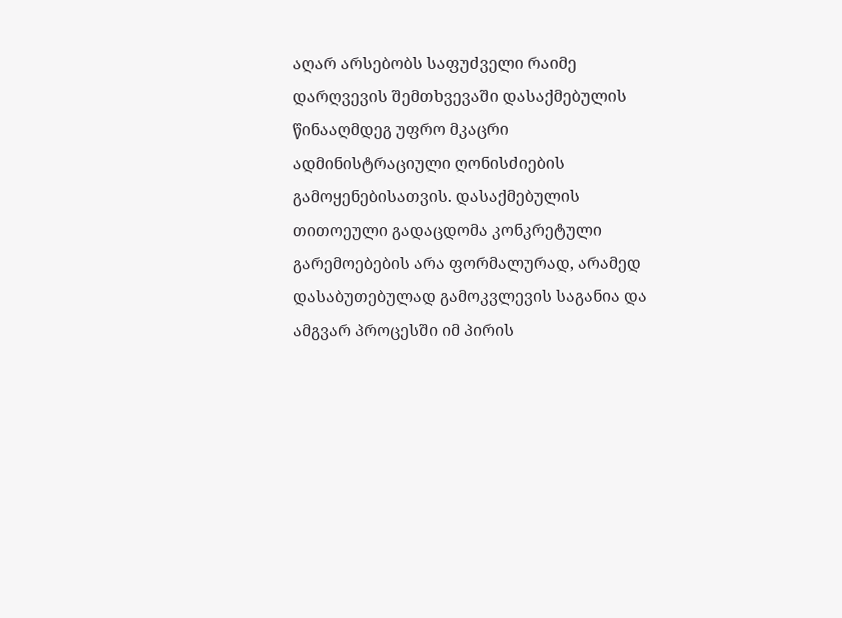აღარ არსებობს საფუძველი რაიმე დარღვევის შემთხვევაში დასაქმებულის წინააღმდეგ უფრო მკაცრი ადმინისტრაციული ღონისძიების გამოყენებისათვის. დასაქმებულის თითოეული გადაცდომა კონკრეტული გარემოებების არა ფორმალურად, არამედ დასაბუთებულად გამოკვლევის საგანია და ამგვარ პროცესში იმ პირის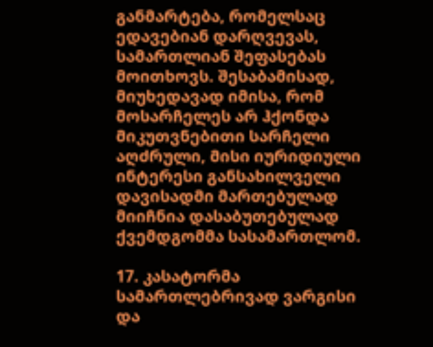განმარტება, რომელსაც ედავებიან დარღვევას, სამართლიან შეფასებას მოითხოვს. შესაბამისად, მიუხედავად იმისა, რომ მოსარჩელეს არ ჰქონდა მიკუთვნებითი სარჩელი აღძრული, მისი იურიდიული ინტერესი განსახილველი დავისადმი მართებულად მიიჩნია დასაბუთებულად ქვემდგომმა სასამართლომ.

17. კასატორმა სამართლებრივად ვარგისი და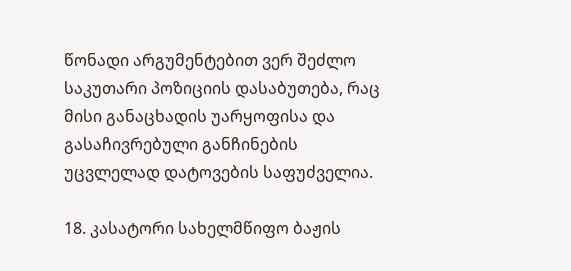წონადი არგუმენტებით ვერ შეძლო საკუთარი პოზიციის დასაბუთება, რაც მისი განაცხადის უარყოფისა და გასაჩივრებული განჩინების უცვლელად დატოვების საფუძველია.

18. კასატორი სახელმწიფო ბაჟის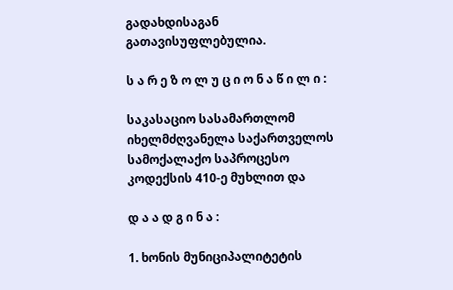გადახდისაგან გათავისუფლებულია.

ს ა რ ე ზ ო ლ უ ც ი ო ნ ა წ ი ლ ი :

საკასაციო სასამართლომ იხელმძღვანელა საქართველოს სამოქალაქო საპროცესო კოდექსის 410-ე მუხლით და

დ ა ა დ გ ი ნ ა :

1. ხონის მუნიციპალიტეტის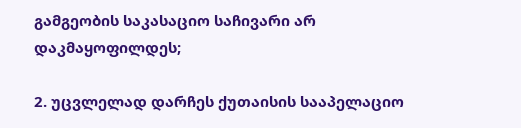გამგეობის საკასაციო საჩივარი არ დაკმაყოფილდეს;

2. უცვლელად დარჩეს ქუთაისის სააპელაციო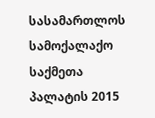სასამართლოს სამოქალაქო საქმეთა პალატის 2015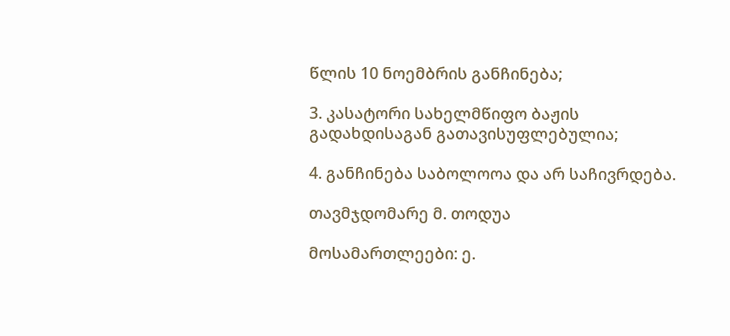წლის 10 ნოემბრის განჩინება;

3. კასატორი სახელმწიფო ბაჟის გადახდისაგან გათავისუფლებულია;

4. განჩინება საბოლოოა და არ საჩივრდება.

თავმჯდომარე მ. თოდუა

მოსამართლეები: ე.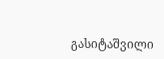გასიტაშვილი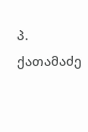პ. ქათამაძე